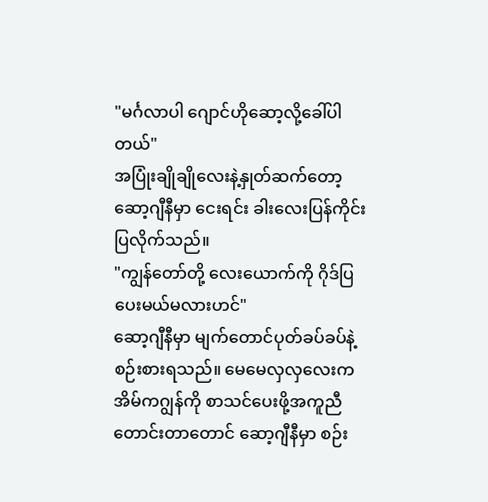"မင်္ဂလာပါ ဂျောင်ဟိုဆော့လို့ခေါ်ပါတယ်"
အပြုံးချိုချိုလေးနဲ့နှုတ်ဆက်တော့ ဆော့ဂျီနီမှာ ငေးရင်း ခါးလေးပြန်ကိုင်းပြလိုက်သည်။
"ကျွန်တော်တို့ လေးယောက်ကို ဂိုဒ်ပြပေးမယ်မလားဟင်"
ဆော့ဂျီနီမှာ မျက်တောင်ပုတ်ခပ်ခပ်နဲ့စဉ်းစားရသည်။ မေမေလှလှလေးက အိမ်ကဂျွန်ကို စာသင်ပေးဖို့အကူညီတောင်းတာတောင် ဆော့ဂျီနီမှာ စဉ်း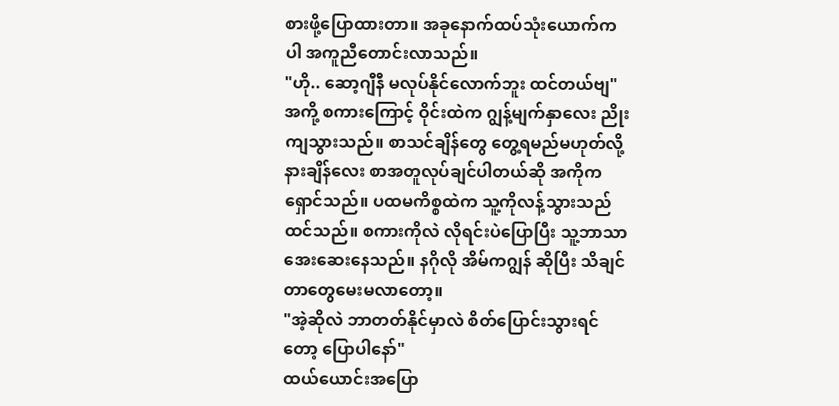စားဖို့ပြောထားတာ။ အခုနောက်ထပ်သုံးယောက်ကပါ အကူညီတောင်းလာသည်။
"ဟို.. ဆော့ဂျီနီ မလုပ်နိုင်လောက်ဘူး ထင်တယ်ဗျ"
အကို့ စကားကြောင့် ဝိုင်းထဲက ဂျွန့်မျက်နှာလေး ညိုးကျသွားသည်။ စာသင်ချိန်တွေ တွေ့ရမည်မဟုတ်လို့ နားချိန်လေး စာအတူလုပ်ချင်ပါတယ်ဆို အကိုကရှောင်သည်။ ပထမကိစ္စထဲက သူ့ကိုလန့်သွားသည်ထင်သည်။ စကားကိုလဲ လိုရင်းပဲပြောပြီး သူ့ဘာသာ အေးဆေးနေသည်။ နဂိုလို အိမ်ကဂျွန် ဆိုပြီး သိချင်တာတွေမေးမလာတော့။
"အဲ့ဆိုလဲ ဘာတတ်နိုင်မှာလဲ စိတ်ပြောင်းသွားရင်တော့ ပြောပါနော်"
ထယ်ယောင်းအပြော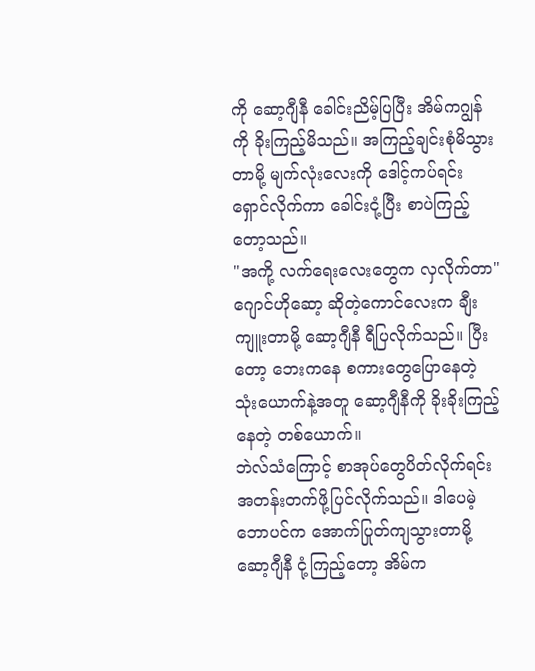ကို ဆော့ဂျီနီ ခေါင်းညိမ့်ပြပြီး အိမ်ကဂျွန်ကို ခိုးကြည့်မိသည်။ အကြည့်ချင်းစုံမိသွားတာမို့ မျက်လုံးလေးကို ဒေါင့်ကပ်ရင်း ရှောင်လိုက်ကာ ခေါင်းငုံ့ပြီး စာပဲကြည့်တော့သည်။
"အကို့ လက်ရေးလေးတွေက လှလိုက်တာ"
ဂျောင်ဟိုဆော့ ဆိုတဲ့ကောင်လေးက ချီးကျူးတာမို့ ဆော့ဂျီနီ ရီပြလိုက်သည်။ ပြီးတော့ ဘေးကနေ စကားတွေပြောနေတဲ့ သုံးယောက်နဲ့အတူ ဆော့ဂျီနီကို ခိုးခိုးကြည့်နေတဲ့ တစ်ယောက်။
ဘဲလ်သံကြောင့် စာအုပ်တွေပိတ်လိုက်ရင်း အတန်းတက်ဖို့ပြင်လိုက်သည်။ ဒါပေမဲ့ ဘောပင်က အောက်ပြုတ်ကျသွားတာမို့ ဆော့ဂျီနီ ငုံ့ကြည့်တော့ အိမ်က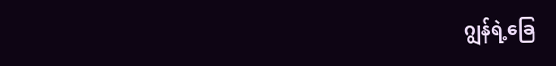ဂျွန်ရဲ့ခြေ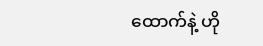ထောက်နဲ့ ဟို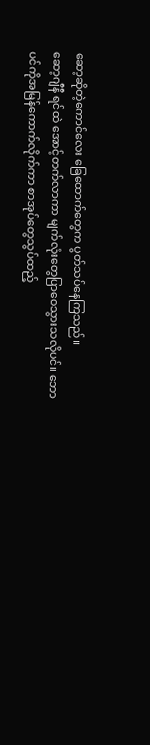ဆော့ဆိုတဲ့ကောင်လေး ခြေထောက်တွေက ပွတ်သပ်နေကြသည်။
ဆော့ဂျီနီ ရင်ထဲ အောင့်တက်လာကာ မျက်လုံးတွေပြာဝေသွားသလိုပင်။ ဘောပင်ကိုအမြန်ကောက်လိုက်ကာ စာအုပ်တွေသွပ်ထည့်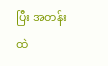ပြီး အတန်းထဲ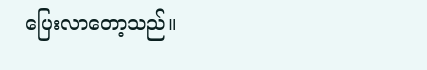ပြေးလာတော့သည်။